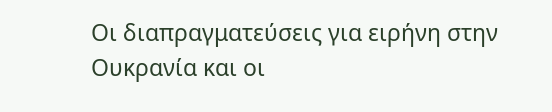Οι διαπραγματεύσεις για ειρήνη στην Ουκρανία και οι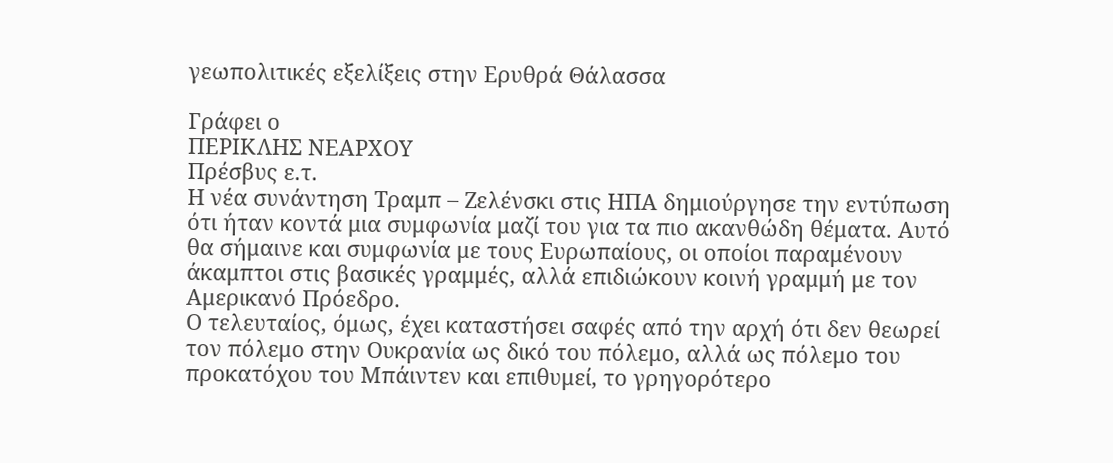γεωπολιτικές εξελίξεις στην Ερυθρά Θάλασσα

Γράφει ο
ΠΕΡΙΚΛΗΣ ΝΕΑΡΧΟΥ
Πρέσβυς ε.τ.
Η νέα συνάντηση Τραμπ – Ζελένσκι στις ΗΠΑ δημιούργησε την εντύπωση ότι ήταν κοντά μια συμφωνία μαζί του για τα πιο ακανθώδη θέματα. Αυτό θα σήμαινε και συμφωνία με τους Ευρωπαίους, οι οποίοι παραμένουν άκαμπτοι στις βασικές γραμμές, αλλά επιδιώκουν κοινή γραμμή με τον Αμερικανό Πρόεδρο.
Ο τελευταίος, όμως, έχει καταστήσει σαφές από την αρχή ότι δεν θεωρεί τον πόλεμο στην Ουκρανία ως δικό του πόλεμο, αλλά ως πόλεμο του προκατόχου του Μπάιντεν και επιθυμεί, το γρηγορότερο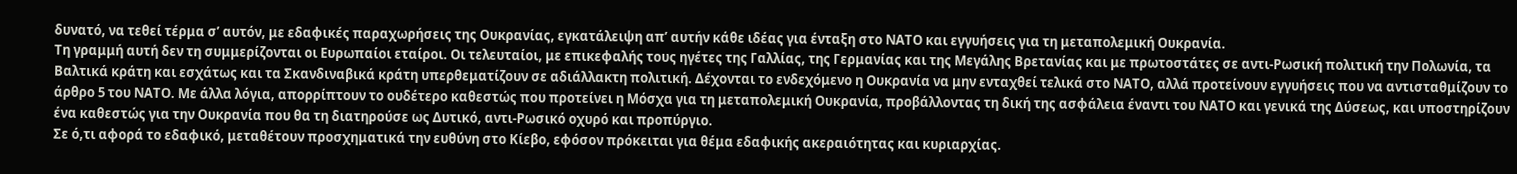δυνατό, να τεθεί τέρμα σ’ αυτόν, με εδαφικές παραχωρήσεις της Ουκρανίας, εγκατάλειψη απ’ αυτήν κάθε ιδέας για ένταξη στο ΝΑΤΟ και εγγυήσεις για τη μεταπολεμική Ουκρανία.
Τη γραμμή αυτή δεν τη συμμερίζονται οι Ευρωπαίοι εταίροι. Οι τελευταίοι, με επικεφαλής τους ηγέτες της Γαλλίας, της Γερμανίας και της Μεγάλης Βρετανίας και με πρωτοστάτες σε αντι-Ρωσική πολιτική την Πολωνία, τα Βαλτικά κράτη και εσχάτως και τα Σκανδιναβικά κράτη υπερθεματίζουν σε αδιάλλακτη πολιτική. Δέχονται το ενδεχόμενο η Ουκρανία να μην ενταχθεί τελικά στο ΝΑΤΟ, αλλά προτείνουν εγγυήσεις που να αντισταθμίζουν το άρθρο 5 του ΝΑΤΟ. Με άλλα λόγια, απορρίπτουν το ουδέτερο καθεστώς που προτείνει η Μόσχα για τη μεταπολεμική Ουκρανία, προβάλλοντας τη δική της ασφάλεια έναντι του ΝΑΤΟ και γενικά της Δύσεως, και υποστηρίζουν ένα καθεστώς για την Ουκρανία που θα τη διατηρούσε ως Δυτικό, αντι-Ρωσικό οχυρό και προπύργιο.
Σε ό,τι αφορά το εδαφικό, μεταθέτουν προσχηματικά την ευθύνη στο Κίεβο, εφόσον πρόκειται για θέμα εδαφικής ακεραιότητας και κυριαρχίας.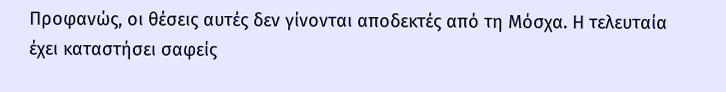Προφανώς, οι θέσεις αυτές δεν γίνονται αποδεκτές από τη Μόσχα. Η τελευταία έχει καταστήσει σαφείς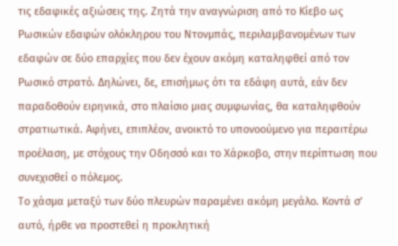τις εδαφικές αξιώσεις της. Ζητά την αναγνώριση από το Κίεβο ως Ρωσικών εδαφών ολόκληρου του Ντονμπάς, περιλαμβανομένων των εδαφών σε δύο επαρχίες που δεν έχουν ακόμη καταληφθεί από τον Ρωσικό στρατό. Δηλώνει, δε, επισήμως ότι τα εδάφη αυτά, εάν δεν παραδοθούν ειρηνικά, στο πλαίσιο μιας συμφωνίας, θα καταληφθούν στρατιωτικά. Αφήνει, επιπλέον, ανοικτό το υπονοούμενο για περαιτέρω προέλαση, με στόχους την Οδησσό και το Χάρκοβο, στην περίπτωση που συνεχισθεί ο πόλεμος.
Το χάσμα μεταξύ των δύο πλευρών παραμένει ακόμη μεγάλο. Κοντά σ’ αυτό, ήρθε να προστεθεί η προκλητική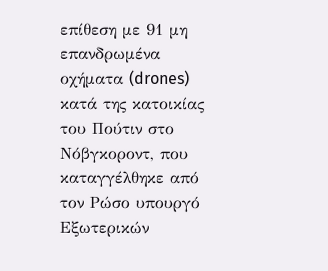επίθεση με 91 μη επανδρωμένα οχήματα (drones) κατά της κατοικίας του Πούτιν στο Νόβγκοροντ, που καταγγέλθηκε από τον Ρώσο υπουργό Εξωτερικών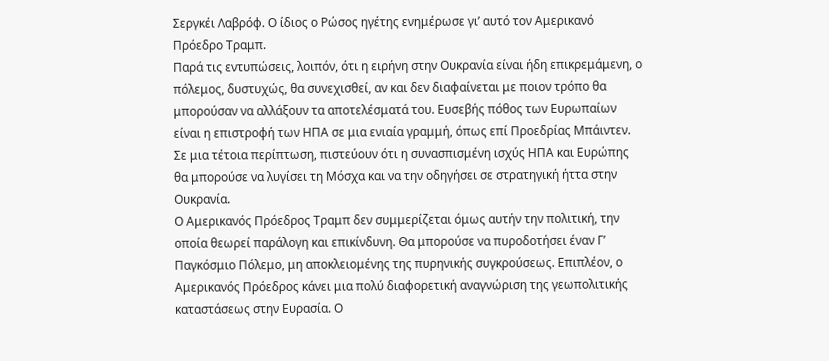Σεργκέι Λαβρόφ. Ο ίδιος ο Ρώσος ηγέτης ενημέρωσε γι’ αυτό τον Αμερικανό Πρόεδρο Τραμπ.
Παρά τις εντυπώσεις, λοιπόν, ότι η ειρήνη στην Ουκρανία είναι ήδη επικρεμάμενη, ο πόλεμος, δυστυχώς, θα συνεχισθεί, αν και δεν διαφαίνεται με ποιον τρόπο θα μπορούσαν να αλλάξουν τα αποτελέσματά του. Ευσεβής πόθος των Ευρωπαίων είναι η επιστροφή των ΗΠΑ σε μια ενιαία γραμμή, όπως επί Προεδρίας Μπάιντεν. Σε μια τέτοια περίπτωση, πιστεύουν ότι η συνασπισμένη ισχύς ΗΠΑ και Ευρώπης θα μπορούσε να λυγίσει τη Μόσχα και να την οδηγήσει σε στρατηγική ήττα στην Ουκρανία.
Ο Αμερικανός Πρόεδρος Τραμπ δεν συμμερίζεται όμως αυτήν την πολιτική, την οποία θεωρεί παράλογη και επικίνδυνη. Θα μπορούσε να πυροδοτήσει έναν Γ’ Παγκόσμιο Πόλεμο, μη αποκλειομένης της πυρηνικής συγκρούσεως. Επιπλέον, ο Αμερικανός Πρόεδρος κάνει μια πολύ διαφορετική αναγνώριση της γεωπολιτικής καταστάσεως στην Ευρασία. Ο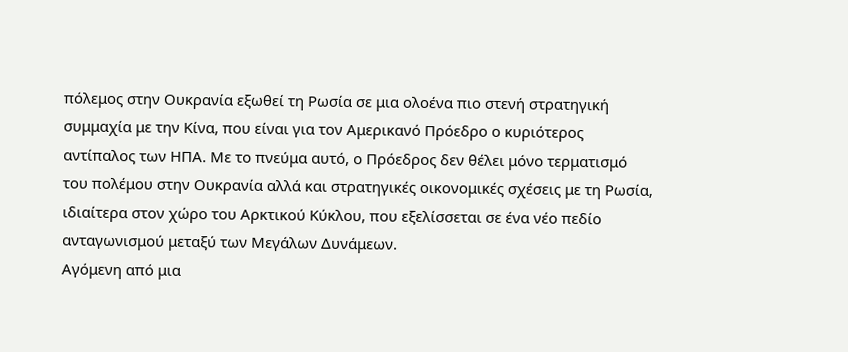πόλεμος στην Ουκρανία εξωθεί τη Ρωσία σε μια ολοένα πιο στενή στρατηγική συμμαχία με την Κίνα, που είναι για τον Αμερικανό Πρόεδρο ο κυριότερος αντίπαλος των ΗΠΑ. Με το πνεύμα αυτό, ο Πρόεδρος δεν θέλει μόνο τερματισμό του πολέμου στην Ουκρανία αλλά και στρατηγικές οικονομικές σχέσεις με τη Ρωσία, ιδιαίτερα στον χώρο του Αρκτικού Κύκλου, που εξελίσσεται σε ένα νέο πεδίο ανταγωνισμού μεταξύ των Μεγάλων Δυνάμεων.
Αγόμενη από μια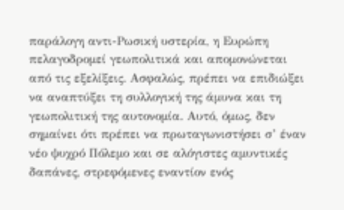παράλογη αντι-Ρωσική υστερία, η Ευρώπη πελαγοδρομεί γεωπολιτικά και απομονώνεται από τις εξελίξεις. Ασφαλώς, πρέπει να επιδιώξει να αναπτύξει τη συλλογική της άμυνα και τη γεωπολιτική της αυτονομία. Αυτό, όμως, δεν σημαίνει ότι πρέπει να πρωταγωνιστήσει σ’ έναν νέο ψυχρό Πόλεμο και σε αλόγιστες αμυντικές δαπάνες, στρεφόμενες εναντίον ενός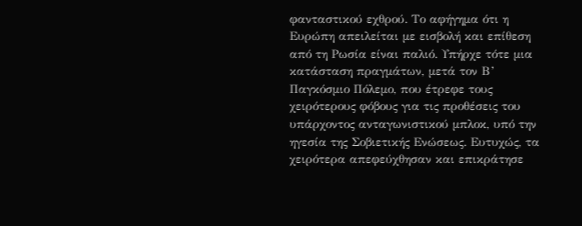φανταστικού εχθρού. Το αφήγημα ότι η Ευρώπη απειλείται με εισβολή και επίθεση από τη Ρωσία είναι παλιό. Υπήρχε τότε μια κατάσταση πραγμάτων, μετά τον Β’ Παγκόσμιο Πόλεμο, που έτρεφε τους χειρότερους φόβους για τις προθέσεις του υπάρχοντος ανταγωνιστικού μπλοκ, υπό την ηγεσία της Σοβιετικής Ενώσεως. Ευτυχώς, τα χειρότερα απεφεύχθησαν και επικράτησε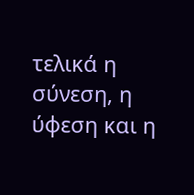τελικά η σύνεση, η ύφεση και η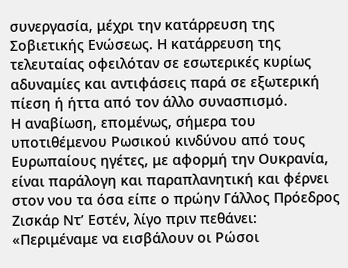συνεργασία, μέχρι την κατάρρευση της Σοβιετικής Ενώσεως. Η κατάρρευση της τελευταίας οφειλόταν σε εσωτερικές κυρίως αδυναμίες και αντιφάσεις παρά σε εξωτερική πίεση ή ήττα από τον άλλο συνασπισμό.
Η αναβίωση, επομένως, σήμερα του υποτιθέμενου Ρωσικού κινδύνου από τους Ευρωπαίους ηγέτες, με αφορμή την Ουκρανία, είναι παράλογη και παραπλανητική και φέρνει στον νου τα όσα είπε ο πρώην Γάλλος Πρόεδρος Ζισκάρ Ντ’ Εστέν, λίγο πριν πεθάνει: «Περιμέναμε να εισβάλουν οι Ρώσοι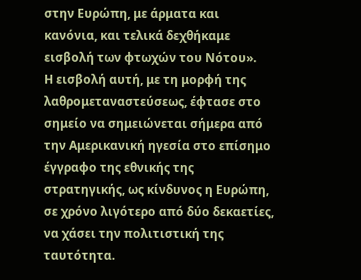στην Ευρώπη, με άρματα και κανόνια, και τελικά δεχθήκαμε εισβολή των φτωχών του Νότου».
Η εισβολή αυτή, με τη μορφή της λαθρομεταναστεύσεως, έφτασε στο σημείο να σημειώνεται σήμερα από την Αμερικανική ηγεσία στο επίσημο έγγραφο της εθνικής της στρατηγικής, ως κίνδυνος η Ευρώπη, σε χρόνο λιγότερο από δύο δεκαετίες, να χάσει την πολιτιστική της ταυτότητα.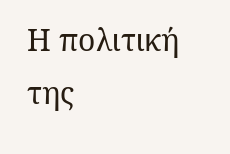Η πολιτική της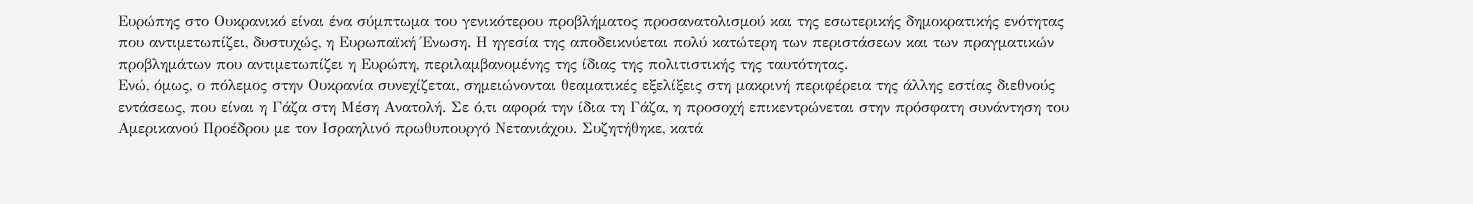Ευρώπης στο Ουκρανικό είναι ένα σύμπτωμα του γενικότερου προβλήματος προσανατολισμού και της εσωτερικής δημοκρατικής ενότητας που αντιμετωπίζει, δυστυχώς, η Ευρωπαϊκή Ένωση. Η ηγεσία της αποδεικνύεται πολύ κατώτερη των περιστάσεων και των πραγματικών προβλημάτων που αντιμετωπίζει η Ευρώπη, περιλαμβανομένης της ίδιας της πολιτιστικής της ταυτότητας.
Ενώ, όμως, ο πόλεμος στην Ουκρανία συνεχίζεται, σημειώνονται θεαματικές εξελίξεις στη μακρινή περιφέρεια της άλλης εστίας διεθνούς εντάσεως, που είναι η Γάζα στη Μέση Ανατολή. Σε ό,τι αφορά την ίδια τη Γάζα, η προσοχή επικεντρώνεται στην πρόσφατη συνάντηση του Αμερικανού Προέδρου με τον Ισραηλινό πρωθυπουργό Νετανιάχου. Συζητήθηκε, κατά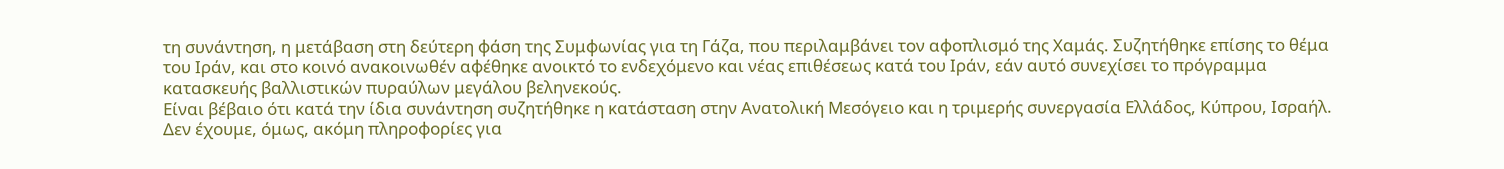τη συνάντηση, η μετάβαση στη δεύτερη φάση της Συμφωνίας για τη Γάζα, που περιλαμβάνει τον αφοπλισμό της Χαμάς. Συζητήθηκε επίσης το θέμα του Ιράν, και στο κοινό ανακοινωθέν αφέθηκε ανοικτό το ενδεχόμενο και νέας επιθέσεως κατά του Ιράν, εάν αυτό συνεχίσει το πρόγραμμα κατασκευής βαλλιστικών πυραύλων μεγάλου βεληνεκούς.
Είναι βέβαιο ότι κατά την ίδια συνάντηση συζητήθηκε η κατάσταση στην Ανατολική Μεσόγειο και η τριμερής συνεργασία Ελλάδος, Κύπρου, Ισραήλ. Δεν έχουμε, όμως, ακόμη πληροφορίες για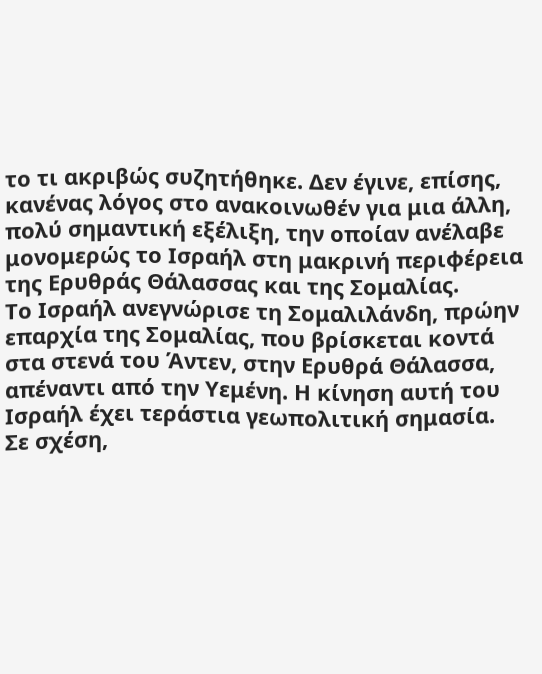το τι ακριβώς συζητήθηκε. Δεν έγινε, επίσης, κανένας λόγος στο ανακοινωθέν για μια άλλη, πολύ σημαντική εξέλιξη, την οποίαν ανέλαβε μονομερώς το Ισραήλ στη μακρινή περιφέρεια της Ερυθράς Θάλασσας και της Σομαλίας.
Το Ισραήλ ανεγνώρισε τη Σομαλιλάνδη, πρώην επαρχία της Σομαλίας, που βρίσκεται κοντά στα στενά του Άντεν, στην Ερυθρά Θάλασσα, απέναντι από την Υεμένη. Η κίνηση αυτή του Ισραήλ έχει τεράστια γεωπολιτική σημασία. Σε σχέση,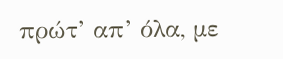πρώτ’ απ’ όλα, με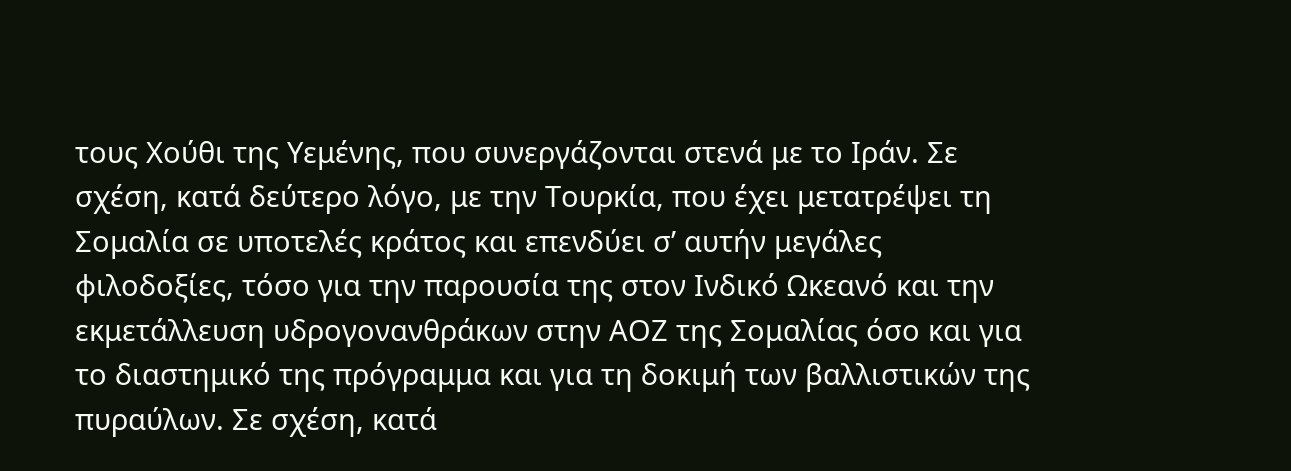τους Χούθι της Υεμένης, που συνεργάζονται στενά με το Ιράν. Σε σχέση, κατά δεύτερο λόγο, με την Τουρκία, που έχει μετατρέψει τη Σομαλία σε υποτελές κράτος και επενδύει σ’ αυτήν μεγάλες φιλοδοξίες, τόσο για την παρουσία της στον Ινδικό Ωκεανό και την εκμετάλλευση υδρογονανθράκων στην ΑΟΖ της Σομαλίας όσο και για το διαστημικό της πρόγραμμα και για τη δοκιμή των βαλλιστικών της πυραύλων. Σε σχέση, κατά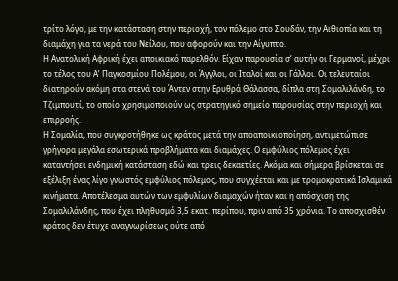τρίτο λόγο, με την κατάσταση στην περιοχή, τον πόλεμο στο Σουδάν, την Αιθιοπία και τη διαμάχη για τα νερά του Νείλου, που αφορούν και την Αίγυπτο.
Η Ανατολική Αφρική έχει αποικιακό παρελθόν. Είχαν παρουσία σ’ αυτήν οι Γερμανοί, μέχρι το τέλος του Α’ Παγκοσμίου Πολέμου, οι Άγγλοι, οι Ιταλοί και οι Γάλλοι. Οι τελευταίοι διατηρούν ακόμη στα στενά του Άντεν στην Ερυθρά Θάλασσα, δίπλα στη Σομαλιλάνδη, το Τζιμπουτί, το οποίο χρησιμοποιούν ως στρατηγικό σημείο παρουσίας στην περιοχή και επιρροής.
Η Σομαλία, που συγκροτήθηκε ως κράτος μετά την αποαποικιοποίηση, αντιμετώπισε γρήγορα μεγάλα εσωτερικά προβλήματα και διαμάχες. Ο εμφύλιος πόλεμος έχει καταντήσει ενδημική κατάσταση εδώ και τρεις δεκαετίες. Ακόμα και σήμερα βρίσκεται σε εξέλιξη ένας λίγο γνωστός εμφύλιος πόλεμος, που συγχέεται και με τρομοκρατικά Ισλαμικά κινήματα. Αποτέλεσμα αυτών των εμφυλίων διαμαχών ήταν και η απόσχιση της Σομαλιλάνδης, που έχει πληθυσμό 3,5 εκατ. περίπου, πριν από 35 χρόνια. Το αποσχισθέν κράτος δεν έτυχε αναγνωρίσεως ούτε από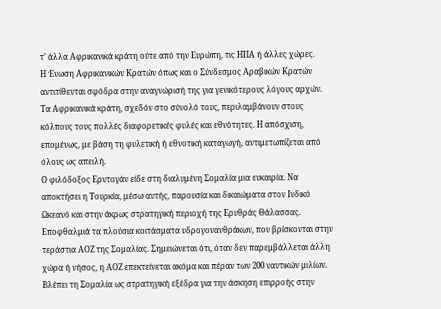τ’ άλλα Αφρικανικά κράτη ούτε από την Ευρώπη, τις ΗΠΑ ή άλλες χώρες.
Η Ένωση Αφρικανικών Κρατών όπως και ο Σύνδεσμος Αραβικών Κρατών αντιτίθενται σφόδρα στην αναγνώρισή της για γενικότερους λόγους αρχών. Τα Αφρικανικά κράτη, σχεδόν στο σύνολό τους, περιλαμβάνουν στους κόλπους τους πολλές διαφορετικές φυλές και εθνότητες. Η απόσχιση, επομένως, με βάση τη φυλετική ή εθνοτική καταγωγή, αντιμετωπίζεται από όλους ως απειλή.
Ο φιλόδοξος Ερντογάν είδε στη διαλυμένη Σομαλία μια ευκαιρία. Να αποκτήσει η Τουρκία, μέσω αυτής, παρουσία και δικαιώματα στον Ινδικό Ωκεανό και στην άκρως στρατηγική περιοχή της Ερυθράς Θάλασσας. Εποφθαλμιά τα πλούσια κοιτάσματα υδρογονανθράκων, που βρίσκονται στην τεράστια ΑΟΖ της Σομαλίας. Σημειώνεται ότι, όταν δεν παρεμβάλλεται άλλη χώρα ή νήσος, η ΑΟΖ επεκτείνεται ακόμα και πέραν των 200 ναυτικών μιλίων. Βλέπει τη Σομαλία ως στρατηγική εξέδρα για την άσκηση επιρροής στην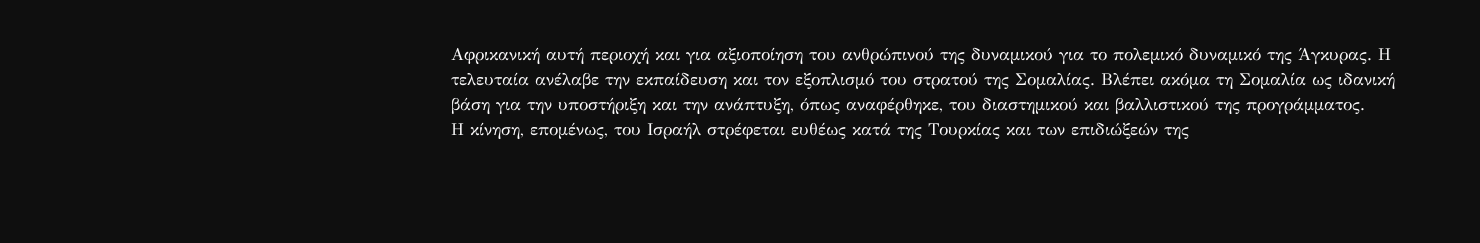Αφρικανική αυτή περιοχή και για αξιοποίηση του ανθρώπινού της δυναμικού για το πολεμικό δυναμικό της Άγκυρας. Η τελευταία ανέλαβε την εκπαίδευση και τον εξοπλισμό του στρατού της Σομαλίας. Βλέπει ακόμα τη Σομαλία ως ιδανική βάση για την υποστήριξη και την ανάπτυξη, όπως αναφέρθηκε, του διαστημικού και βαλλιστικού της προγράμματος.
Η κίνηση, επομένως, του Ισραήλ στρέφεται ευθέως κατά της Τουρκίας και των επιδιώξεών της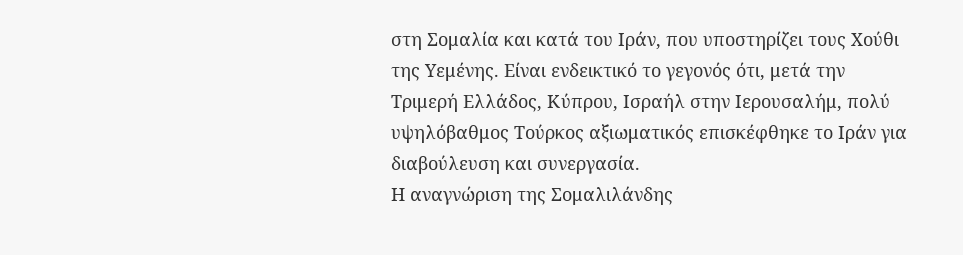στη Σομαλία και κατά του Ιράν, που υποστηρίζει τους Χούθι της Υεμένης. Είναι ενδεικτικό το γεγονός ότι, μετά την Τριμερή Ελλάδος, Κύπρου, Ισραήλ στην Ιερουσαλήμ, πολύ υψηλόβαθμος Τούρκος αξιωματικός επισκέφθηκε το Ιράν για διαβούλευση και συνεργασία.
Η αναγνώριση της Σομαλιλάνδης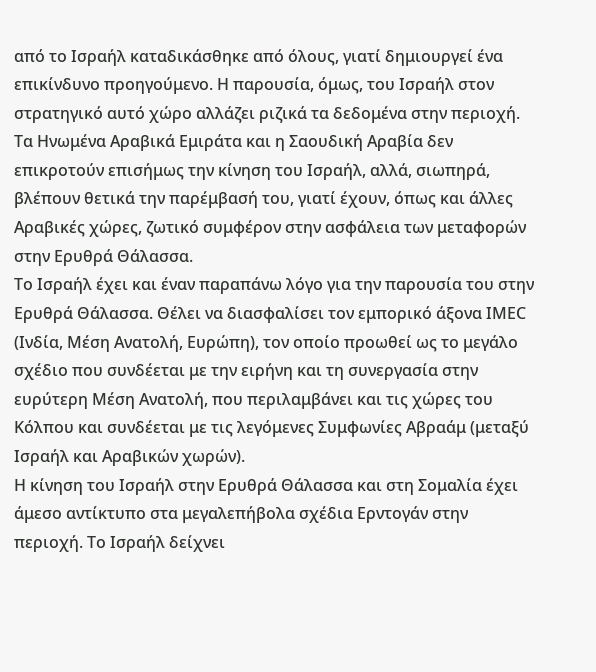από το Ισραήλ καταδικάσθηκε από όλους, γιατί δημιουργεί ένα επικίνδυνο προηγούμενο. Η παρουσία, όμως, του Ισραήλ στον στρατηγικό αυτό χώρο αλλάζει ριζικά τα δεδομένα στην περιοχή. Τα Ηνωμένα Αραβικά Εμιράτα και η Σαουδική Αραβία δεν επικροτούν επισήμως την κίνηση του Ισραήλ, αλλά, σιωπηρά, βλέπουν θετικά την παρέμβασή του, γιατί έχουν, όπως και άλλες Αραβικές χώρες, ζωτικό συμφέρον στην ασφάλεια των μεταφορών στην Ερυθρά Θάλασσα.
Το Ισραήλ έχει και έναν παραπάνω λόγο για την παρουσία του στην Ερυθρά Θάλασσα. Θέλει να διασφαλίσει τον εμπορικό άξονα ΙΜΕC (Ινδία, Μέση Ανατολή, Ευρώπη), τον οποίο προωθεί ως το μεγάλο σχέδιο που συνδέεται με την ειρήνη και τη συνεργασία στην ευρύτερη Μέση Ανατολή, που περιλαμβάνει και τις χώρες του Κόλπου και συνδέεται με τις λεγόμενες Συμφωνίες Αβραάμ (μεταξύ Ισραήλ και Αραβικών χωρών).
Η κίνηση του Ισραήλ στην Ερυθρά Θάλασσα και στη Σομαλία έχει άμεσο αντίκτυπο στα μεγαλεπήβολα σχέδια Ερντογάν στην περιοχή. Το Ισραήλ δείχνει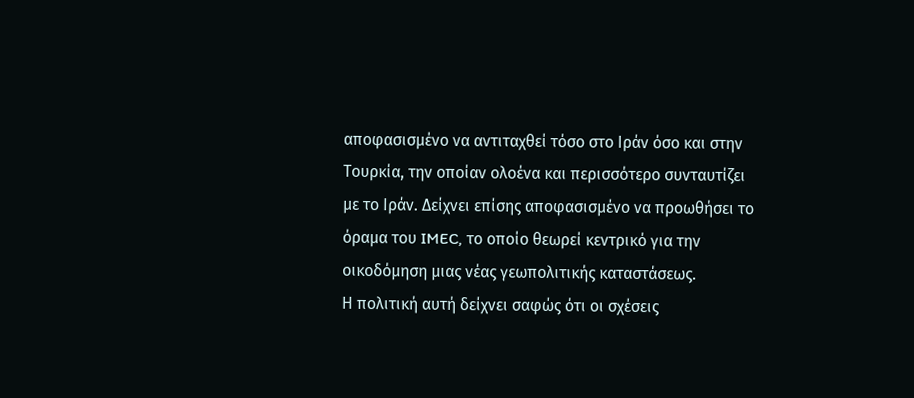αποφασισμένο να αντιταχθεί τόσο στο Ιράν όσο και στην Τουρκία, την οποίαν ολοένα και περισσότερο συνταυτίζει με το Ιράν. Δείχνει επίσης αποφασισμένο να προωθήσει το όραμα του IMEC, το οποίο θεωρεί κεντρικό για την οικοδόμηση μιας νέας γεωπολιτικής καταστάσεως.
Η πολιτική αυτή δείχνει σαφώς ότι οι σχέσεις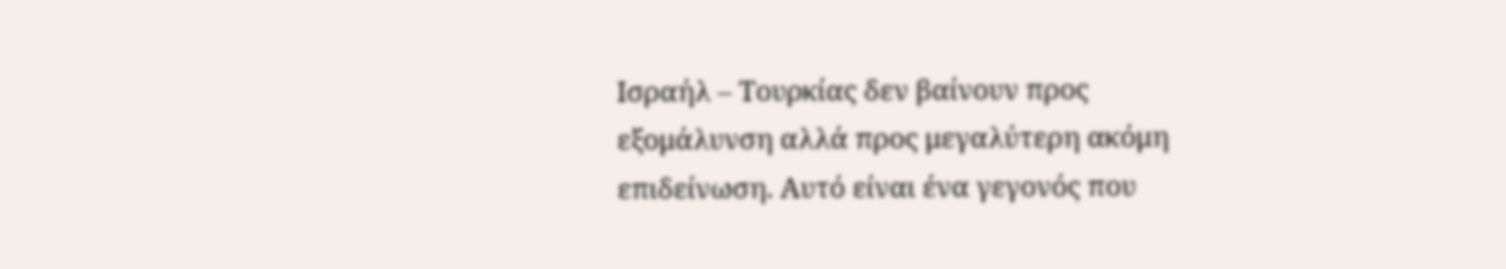Ισραήλ – Τουρκίας δεν βαίνουν προς εξομάλυνση αλλά προς μεγαλύτερη ακόμη επιδείνωση. Αυτό είναι ένα γεγονός που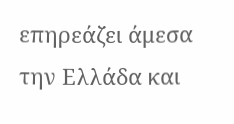επηρεάζει άμεσα την Ελλάδα και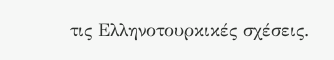τις Ελληνοτουρκικές σχέσεις.